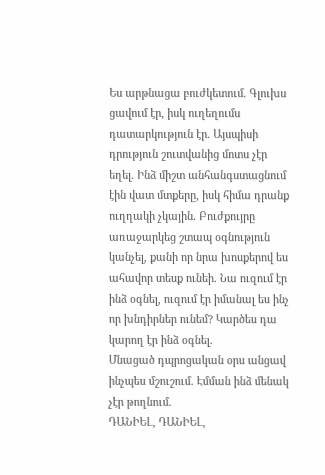Ես արթնացա բուժկետում. Գլուխս ցավում էր, իսկ ուղեղումս դատարկություն էր. Այսպիսի դրություն շուտվանից մոտս չէր եղել. Ինձ միշտ անհանգստացնում էին վատ մտքերը, իսկ հիմա դրանք ուղղակի չկային. Բուժքույրը առաջարկեց շտապ օգնություն կանչել, քանի որ նրա խոսքերով ես ահավոր տեսք ունեի. Նա ուզում էր ինձ օգնել, ուզում էր իմանալ ես ինչ որ խնդիրներ ունեմ? Կարծես դա կարող էր ինձ օգնել.
Մնացած դպրոցական օրս անցավ ինչպես մշուշում. Էմման ինձ մենակ չէր թողնում.
ԴԱՆԻԵԼ, ԴԱՆԻԵԼ,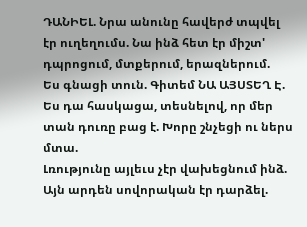ԴԱՆԻԵԼ. Նրա անունը հավերժ տպվել էր ուղեղումս. Նա ինձ հետ էր միշտ' դպրոցում, մտքերում, երազներում.
Ես գնացի տուն. Գիտեմ ՆԱ ԱՅՍՏԵՂ Է. Ես դա հասկացա, տեսնելով, որ մեր տան դուռը բաց է. Խորը շնչեցի ու ներս մտա.
Լռությունը այլեւս չէր վախեցնում ինձ. Այն արդեն սովորական էր դարձել.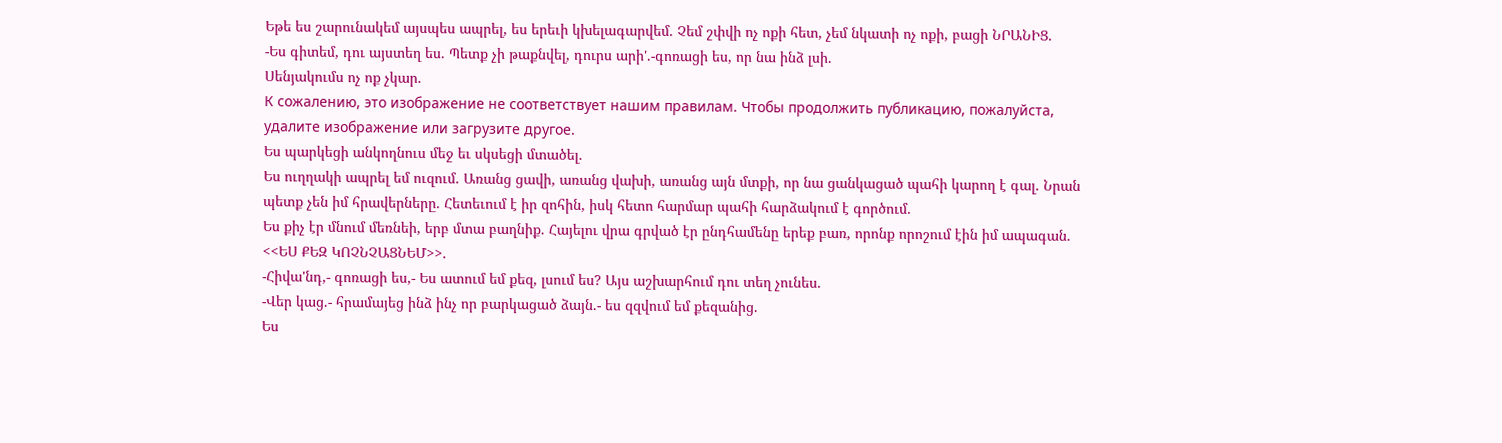Եթե ես շարունակեմ այսպես ապրել, ես երեւի կխելագարվեմ. Չեմ շփվի ոչ ոքի հետ, չեմ նկատի ոչ ոքի, բացի ՆՐԱՆԻՑ.
-Ես գիտեմ, դու այստեղ ես. Պետք չի թաքնվել, դուրս արի'.-գոռացի ես, որ նա ինձ լսի.
Սենյակումս ոչ ոք չկար.
К сожалению, это изображение не соответствует нашим правилам. Чтобы продолжить публикацию, пожалуйста, удалите изображение или загрузите другое.
Ես պարկեցի անկողնուս մեջ եւ սկսեցի մտածել.
Ես ուղղակի ապրել եմ ուզում. Առանց ցավի, առանց վախի, առանց այն մտքի, որ նա ցանկացած պահի կարող է գալ. Նրան պետք չեն իմ հրավերները. Հետեւում է իր զոհին, իսկ հետո հարմար պահի հարձակում է գործում.
Ես քիչ էր մնում մեռնեի, երբ մտա բաղնիք. Հայելու վրա գրված էր ընդհամենը երեք բառ, որոնք որոշում էին իմ ապագան.
<<ԵՍ ՔԵԶ ԿՈՉՆՉԱՑՆԵՄ>>.
-Հիվա'նդ,- գոռացի ես,- Ես ատում եմ քեզ, լսում ես? Այս աշխարհում դու տեղ չունես.
-Վեր կաց.- հրամայեց ինձ ինչ որ բարկացած ձայն.- ես զզվում եմ քեզանից.
Ես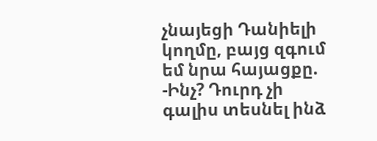չնայեցի Դանիելի կողմը, բայց զգում եմ նրա հայացքը.
-Ինչ? Դուրդ չի գալիս տեսնել ինձ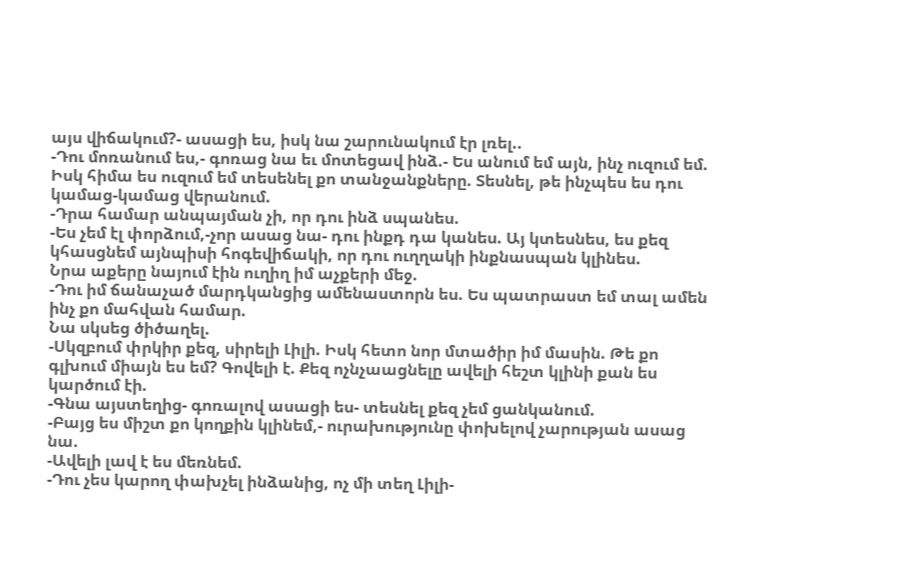այս վիճակում?- ասացի ես, իսկ նա շարունակում էր լռել..
-Դու մոռանում ես,- գոռաց նա եւ մոտեցավ ինձ.- Ես անում եմ այն, ինչ ուզում եմ. Իսկ հիմա ես ուզում եմ տեսենել քո տանջանքները. Տեսնել, թե ինչպես ես դու կամաց-կամաց վերանում.
-Դրա համար անպայման չի, որ դու ինձ սպանես.
-Ես չեմ էլ փորձում,-չոր ասաց նա- դու ինքդ դա կանես. Այ կտեսնես, ես քեզ կհասցնեմ այնպիսի հոգեվիճակի, որ դու ուղղակի ինքնասպան կլինես.
Նրա աքերը նայում էին ուղիղ իմ աչքերի մեջ.
-Դու իմ ճանաչած մարդկանցից ամենաստորն ես. Ես պատրաստ եմ տալ ամեն ինչ քո մահվան համար.
Նա սկսեց ծիծաղել.
-Սկզբում փրկիր քեզ, սիրելի Լիլի. Իսկ հետո նոր մտածիր իմ մասին. Թե քո գլխում միայն ես եմ? Գովելի է. Քեզ ոչնչաացնելը ավելի հեշտ կլինի քան ես կարծում էի.
-Գնա այստեղից- գոռալով ասացի ես- տեսնել քեզ չեմ ցանկանում.
-Բայց ես միշտ քո կողքին կլինեմ,- ուրախությունը փոխելով չարության ասաց նա.
-Ավելի լավ է ես մեռնեմ.
-Դու չես կարող փախչել ինձանից, ոչ մի տեղ Լիլի-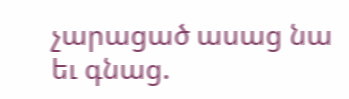չարացած ասաց նա եւ գնաց.